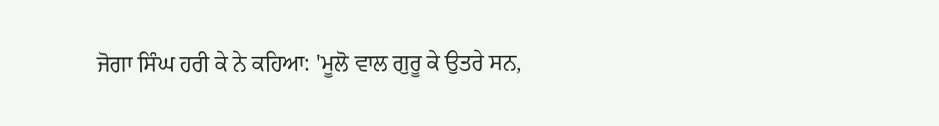ਜੋਗਾ ਸਿੰਘ ਹਰੀ ਕੇ ਨੇ ਕਹਿਆ: 'ਮੂਲੋ ਵਾਲ ਗੁਰੂ ਕੇ ਉਤਰੇ ਸਨ,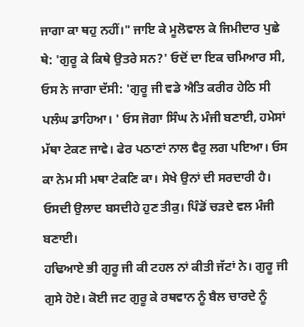ਜਾਗਾ ਕਾ ਥਹੁ ਨਹੀਂ।" ਜਾਇ ਕੇ ਮੂਲੋਵਾਲ ਕੇ ਜਿਮੀਦਾਰ ਪੁਛੇ ਥੇ: 'ਗੁਰੂ ਕੇ ਕਿਥੇ ਉਤਰੇ ਸਨ?' ਓਦੋਂ ਦਾ ਇਕ ਚਮਿਆਰ ਸੀ, ਓਸ ਨੇ ਜਾਗਾ ਦੱਸੀ: 'ਗੁਰੂ ਜੀ ਵਡੇ ਐਤਿ ਕਰੀਰ ਹੇਠਿ ਸੀ ਪਲੰਘ ਡਾਹਿਆ। ' ਓਸ ਜੋਗਾ ਸਿੰਘ ਨੇ ਮੰਜੀ ਬਣਾਈ, ਹਮੇਸਾਂ ਮੱਥਾ ਟੇਕਣ ਜਾਵੇ। ਫੇਰ ਪਠਾਣਾਂ ਨਾਲ ਵੈਰੁ ਲਗ ਪਇਆ। ਓਸ ਕਾ ਨੇਮ ਸੀ ਮਥਾ ਟੇਕਣਿ ਕਾ। ਸੇਖੇ ਉਨਾਂ ਦੀ ਸਰਦਾਰੀ ਹੈ। ਓਸਦੀ ਉਲਾਦ ਬਸਦੀਹੇ ਹੁਣ ਤੀਕੁ। ਪਿੰਡੋਂ ਚੜਦੇ ਵਲ ਮੰਜੀ ਬਣਾਈ।
ਹਢਿਆਏ ਭੀ ਗੁਰੂ ਜੀ ਕੀ ਟਹਲ ਨਾਂ ਕੀਤੀ ਜੱਟਾਂ ਨੇ। ਗੁਰੂ ਜੀ ਗੁਸੇ ਹੋਏ। ਕੋਈ ਜਟ ਗੁਰੂ ਕੇ ਰਥਵਾਨ ਨੂੰ ਬੈਲ ਚਾਰਦੇ ਨੂੰ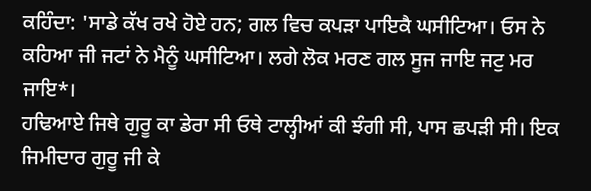ਕਹਿੰਦਾ: 'ਸਾਡੇ ਕੱਖ ਰਖੇ ਹੋਏ ਹਨ; ਗਲ ਵਿਚ ਕਪੜਾ ਪਾਇਕੈ ਘਸੀਟਿਆ। ਓਸ ਨੇ ਕਹਿਆ ਜੀ ਜਟਾਂ ਨੇ ਮੈਨੂੰ ਘਸੀਟਿਆ। ਲਗੇ ਲੋਕ ਮਰਣ ਗਲ ਸੂਜ ਜਾਇ ਜਟੁ ਮਰ ਜਾਇ*।
ਹਢਿਆਏ ਜਿਥੇ ਗੁਰੂ ਕਾ ਡੇਰਾ ਸੀ ਓਥੇ ਟਾਲ੍ਹੀਆਂ ਕੀ ਝੰਗੀ ਸੀ, ਪਾਸ ਛਪੜੀ ਸੀ। ਇਕ ਜਿਮੀਦਾਰ ਗੁਰੂ ਜੀ ਕੇ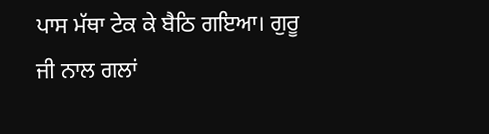ਪਾਸ ਮੱਥਾ ਟੇਕ ਕੇ ਬੈਠਿ ਗਇਆ। ਗੁਰੂ ਜੀ ਨਾਲ ਗਲਾਂ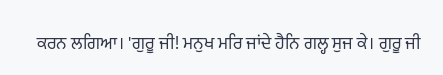ਕਰਨ ਲਗਿਆ। 'ਗੁਰੂ ਜੀ! ਮਨੁਖ ਮਰਿ ਜਾਂਦੇ ਹੈਨਿ ਗਲ੍ਹ ਸੁਜ ਕੇ। ਗੁਰੂ ਜੀ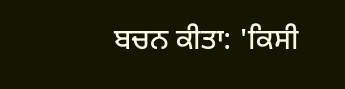ਬਚਨ ਕੀਤਾ: 'ਕਿਸੀ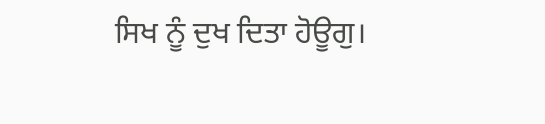ਸਿਖ ਨੂੰ ਦੁਖ ਦਿਤਾ ਹੋਊਗੁ।